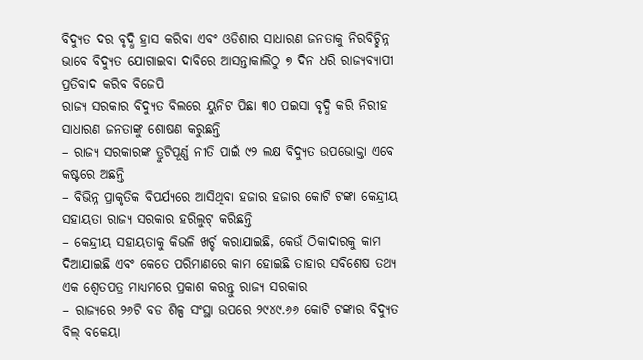ବିଦ୍ୟୁତ ଦର ବୃଦ୍ଧି ହ୍ରାସ କରିବା ଏବଂ ଓଡିଶାର ସାଧାରଣ ଜନତାକୁ ନିରବିଚ୍ଛିନ୍ନ ଭାବେ ବିଦ୍ୟୁତ ଯୋଗାଇବା ଦାବିରେ ଆସନ୍ତାକାଲିଠୁ ୭ ଦିନ ଧରି ରାଜ୍ୟବ୍ୟାପୀ ପ୍ରତିବାଦ କରିବ ବିଜେପି
ରାଜ୍ୟ ସରକାର ବିଦ୍ୟୁତ ବିଲରେ ୟୁନିଟ ପିଛା ୩୦ ପଇସା ବୃଦ୍ଧି କରି ନିରୀହ ସାଧାରଣ ଜନତାଙ୍କୁ ଶୋଷଣ କରୁଛନ୍ତି
– ରାଜ୍ୟ ସରକାରଙ୍କ ତ୍ରୁଟିପୂର୍ଣ୍ଣ ନୀତି ପାଇଁ ୯୨ ଲକ୍ଷ ବିଦ୍ୟୁତ ଉପଭୋକ୍ତା ଏବେ କଷ୍ଟରେ ଅଛନ୍ତି
– ବିଭିନ୍ନ ପ୍ରାକୃତିକ ବିପର୍ଯ୍ୟରେ ଆସିଥିବା ହଜାର ହଜାର କୋଟି ଟଙ୍କା କେନ୍ଦ୍ରୀୟ ସହାୟତା ରାଜ୍ୟ ସରକାର ହରିଲୁଟ୍ କରିଛନ୍ତି
– କେନ୍ଦ୍ରୀୟ ସହାୟତାକୁ କିଭଳି ଖର୍ଚ୍ଚ କରାଯାଇଛି, କେଉଁ ଠିକାଦାରକୁ କାମ ଦିଆଯାଇଛି ଏବଂ କେତେ ପରିମାଣରେ କାମ ହୋଇଛି ତାହାର ସବିଶେଷ ତଥ୍ୟ ଏକ ଶ୍ୱେତପତ୍ର ମାଧ୍ୟମରେ ପ୍ରକାଶ କରନ୍ତୁ ରାଜ୍ୟ ସରକାର
– ରାଜ୍ୟରେ ୨୬ଟି ବଡ ଶିଳ୍ପ ସଂସ୍ଥା ଉପରେ ୨୯୪୯.୬୬ କୋଟି ଟଙ୍କାର ବିଦ୍ୟୁତ ବିଲ୍ ବକେୟା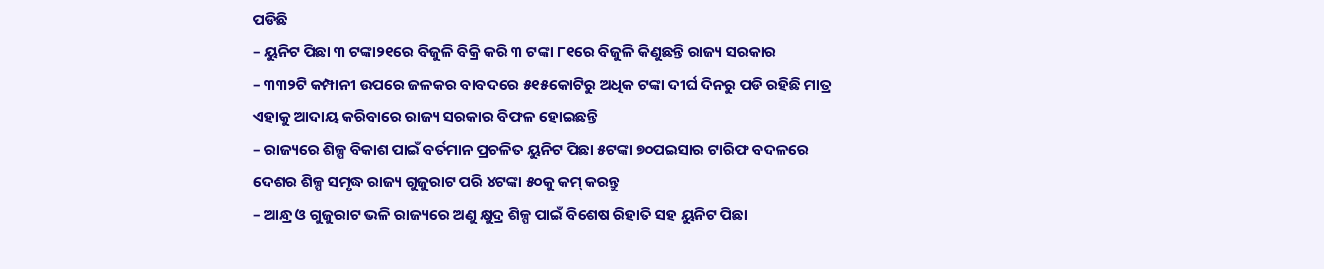ପଡିଛି
– ୟୁନିଟ ପିଛା ୩ ଟଙ୍କା୨୧ରେ ବିଜୁଳି ବିକ୍ରି କରି ୩ ଟଙ୍କା ୮୧ରେ ବିଜୁଳି କିଣୁଛନ୍ତି ରାଜ୍ୟ ସରକାର
– ୩୩୨ଟି କମ୍ପାନୀ ଉପରେ ଜଳକର ବାବଦରେ ୫୧୫କୋଟିରୁ ଅଧିକ ଟଙ୍କା ଦୀର୍ଘ ଦିନରୁ ପଡି ରହିଛି ମାତ୍ର ଏହାକୁ ଆଦାୟ କରିବାରେ ରାଜ୍ୟ ସରକାର ବିଫଳ ହୋଇଛନ୍ତି
– ରାଜ୍ୟରେ ଶିଳ୍ପ ବିକାଶ ପାଇଁ ବର୍ତମାନ ପ୍ରଚଳିତ ୟୁନିଟ ପିଛା ୫ଟଙ୍କା ୭୦ପଇସାର ଟାରିଫ ବଦଳରେ ଦେଶର ଶିଳ୍ପ ସମୃଦ୍ଧ ରାଜ୍ୟ ଗୁଜୁରାଟ ପରି ୪ଟଙ୍କା ୫୦କୁ କମ୍ କରନ୍ତୁ
– ଆନ୍ଧ୍ର ଓ ଗୁଜୁରାଟ ଭଳି ରାଜ୍ୟରେ ଅଣୁ କ୍ଷୁଦ୍ର ଶିଳ୍ପ ପାଇଁ ବିଶେଷ ରିହାତି ସହ ୟୁନିଟ ପିଛା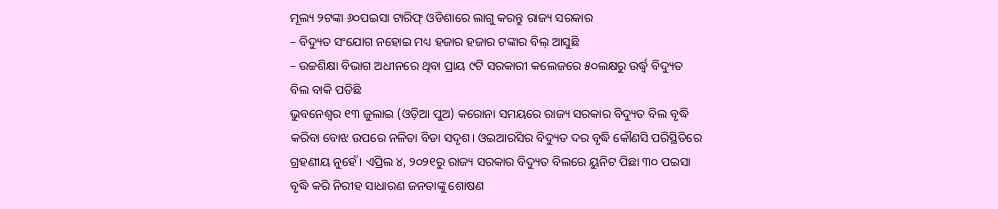ମୂଲ୍ୟ ୨ଟଙ୍କା ୬୦ପଇସା ଟାରିଫ୍ ଓଡିଶାରେ ଲାଗୁ କରନ୍ତୁ ରାଜ୍ୟ ସରକାର
– ବିଦ୍ୟୁତ ସଂଯୋଗ ନହୋଇ ମଧ୍ୟ ହଜାର ହଜାର ଟଙ୍କାର ବିଲ୍ ଆସୁଛି
– ଉଚ୍ଚଶିକ୍ଷା ବିଭାଗ ଅଧୀନରେ ଥିବା ପ୍ରାୟ ୯ଟି ସରକାରୀ କଲେଜରେ ୫୦ଲକ୍ଷରୁ ଉର୍ଦ୍ଧ୍ୱ ବିଦ୍ୟୁତ ବିଲ ବାକି ପଡିଛି
ଭୁବନେଶ୍ୱର ୧୩ ଜୁଲାଇ (ଓଡ଼ିଆ ପୁଅ) କରୋନା ସମୟରେ ରାଜ୍ୟ ସରକାର ବିଦ୍ୟୁତ ବିଲ ବୃଦ୍ଧି କରିବା ବୋଝ ଉପରେ ନଳିତା ବିଡା ସଦୃଶ। ଓଇଆରସିର ବିଦ୍ୟୁତ ଦର ବୃଦ୍ଧି କୌଣସି ପରିସ୍ଥିତିରେ ଗ୍ରହଣୀୟ ନୁହେଁ। ଏପ୍ରିଲ ୪, ୨୦୨୧ରୁ ରାଜ୍ୟ ସରକାର ବିଦ୍ୟୁତ ବିଲରେ ୟୁନିଟ ପିଛା ୩୦ ପଇସା ବୃଦ୍ଧି କରି ନିରୀହ ସାଧାରଣ ଜନତାଙ୍କୁ ଶୋଷଣ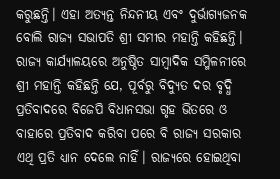କରୁଛନ୍ତି। ଏହା ଅତ୍ୟନ୍ତ ନିନ୍ଦନୀୟ ଏବଂ ଦୁର୍ଭାଗ୍ୟଜନକ ବୋଲି ରାଜ୍ୟ ସଭାପତି ଶ୍ରୀ ସମୀର ମହାନ୍ତି କହିଛନ୍ତି।
ରାଜ୍ୟ କାର୍ଯ୍ୟାଳୟରେ ଅନୁଷ୍ଠିତ ସାମ୍ବାଦିକ ସମ୍ମିଳନୀରେ ଶ୍ରୀ ମହାନ୍ତି କହିଛନ୍ତି ଯେ, ପୂର୍ବରୁ ବିଦ୍ୟୁତ ଦର ବୃଦ୍ଧି ପ୍ରତିବାଦରେ ବିଜେପି ବିଧାନସଭା ଗୃହ ଭିତରେ ଓ ବାହାରେ ପ୍ରତିବାଦ କରିବା ପରେ ବି ରାଜ୍ୟ ସରକାର ଏଥି ପ୍ରତି ଧ୍ୟାନ ଦେଲେ ନାହିଁ। ରାଜ୍ୟରେ ହୋଇଥିବା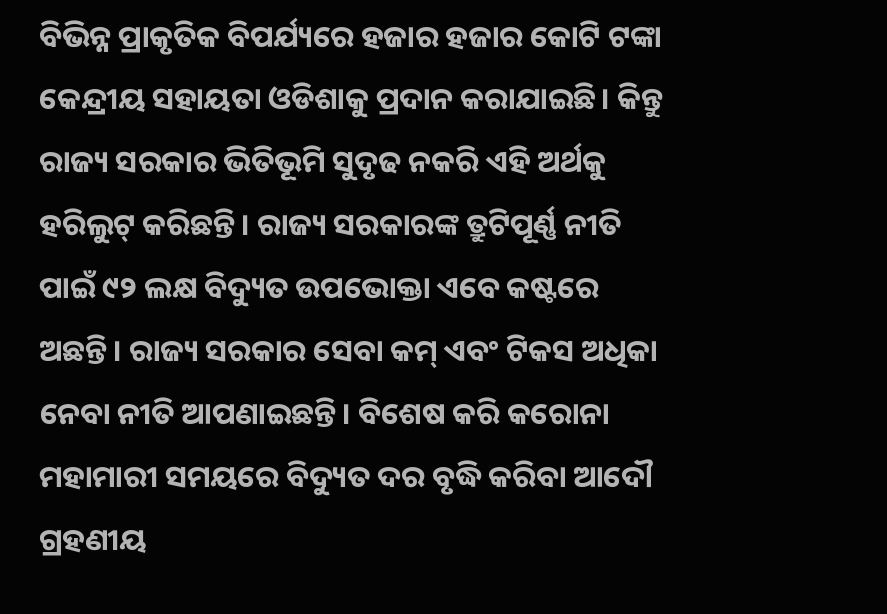ବିଭିନ୍ନ ପ୍ରାକୃତିକ ବିପର୍ଯ୍ୟରେ ହଜାର ହଜାର କୋଟି ଟଙ୍କା କେନ୍ଦ୍ରୀୟ ସହାୟତା ଓଡିଶାକୁ ପ୍ରଦାନ କରାଯାଇଛି। କିନ୍ତୁ ରାଜ୍ୟ ସରକାର ଭିତିଭୂମି ସୁଦୃଢ ନକରି ଏହି ଅର୍ଥକୁ ହରିଲୁଟ୍ କରିଛନ୍ତି। ରାଜ୍ୟ ସରକାରଙ୍କ ତ୍ରୁଟିପୂର୍ଣ୍ଣ ନୀତି ପାଇଁ ୯୨ ଲକ୍ଷ ବିଦ୍ୟୁତ ଉପଭୋକ୍ତା ଏବେ କଷ୍ଟରେ ଅଛନ୍ତି। ରାଜ୍ୟ ସରକାର ସେବା କମ୍ ଏବଂ ଟିକସ ଅଧିକା ନେବା ନୀତି ଆପଣାଇଛନ୍ତି। ବିଶେଷ କରି କରୋନା ମହାମାରୀ ସମୟରେ ବିଦ୍ୟୁତ ଦର ବୃଦ୍ଧି କରିବା ଆଦୌ ଗ୍ରହଣୀୟ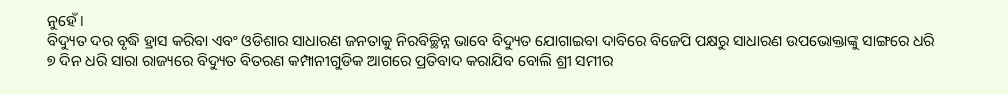ନୁହେଁ।
ବିଦ୍ୟୁତ ଦର ବୃଦ୍ଧି ହ୍ରାସ କରିବା ଏବଂ ଓଡିଶାର ସାଧାରଣ ଜନତାକୁ ନିରବିଚ୍ଛିନ୍ନ ଭାବେ ବିଦ୍ୟୁତ ଯୋଗାଇବା ଦାବିରେ ବିଜେପି ପକ୍ଷରୁ ସାଧାରଣ ଉପଭୋକ୍ତାଙ୍କୁ ସାଙ୍ଗରେ ଧରି ୭ ଦିନ ଧରି ସାରା ରାଜ୍ୟରେ ବିଦ୍ୟୁତ ବିତରଣ କମ୍ପାନୀଗୁଡିକ ଆଗରେ ପ୍ରତିବାଦ କରାଯିବ ବୋଲି ଶ୍ରୀ ସମୀର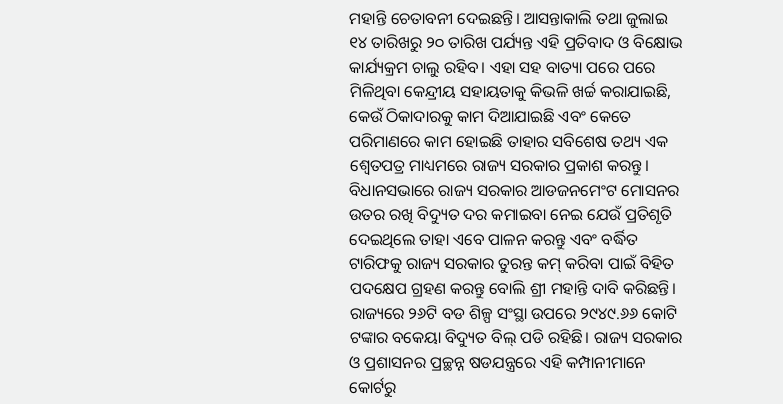ମହାନ୍ତି ଚେତାବନୀ ଦେଇଛନ୍ତି। ଆସନ୍ତାକାଲି ତଥା ଜୁଲାଇ ୧୪ ତାରିଖରୁ ୨୦ ତାରିଖ ପର୍ଯ୍ୟନ୍ତ ଏହି ପ୍ରତିବାଦ ଓ ବିକ୍ଷୋଭ କାର୍ଯ୍ୟକ୍ରମ ଚାଲୁ ରହିବ। ଏହା ସହ ବାତ୍ୟା ପରେ ପରେ ମିଳିଥିବା କେନ୍ଦ୍ରୀୟ ସହାୟତାକୁ କିଭଳି ଖର୍ଚ୍ଚ କରାଯାଇଛି, କେଉଁ ଠିକାଦାରକୁ କାମ ଦିଆଯାଇଛି ଏବଂ କେତେ ପରିମାଣରେ କାମ ହୋଇଛି ତାହାର ସବିଶେଷ ତଥ୍ୟ ଏକ ଶ୍ୱେତପତ୍ର ମାଧ୍ୟମରେ ରାଜ୍ୟ ସରକାର ପ୍ରକାଶ କରନ୍ତୁ। ବିଧାନସଭାରେ ରାଜ୍ୟ ସରକାର ଆଡଜନମେଂଟ ମୋସନର ଉତର ରଖି ବିଦ୍ୟୁତ ଦର କମାଇବା ନେଇ ଯେଉଁ ପ୍ରତିଶୃତି ଦେଇଥିଲେ ତାହା ଏବେ ପାଳନ କରନ୍ତୁ ଏବଂ ବର୍ଦ୍ଧିତ ଟାରିଫକୁ ରାଜ୍ୟ ସରକାର ତୁରନ୍ତ କମ୍ କରିବା ପାଇଁ ବିହିତ ପଦକ୍ଷେପ ଗ୍ରହଣ କରନ୍ତୁ ବୋଲି ଶ୍ରୀ ମହାନ୍ତି ଦାବି କରିଛନ୍ତି।
ରାଜ୍ୟରେ ୨୬ଟି ବଡ ଶିଳ୍ପ ସଂସ୍ଥା ଉପରେ ୨୯୪୯.୬୬ କୋଟି ଟଙ୍କାର ବକେୟା ବିଦ୍ୟୁତ ବିଲ୍ ପଡି ରହିଛି। ରାଜ୍ୟ ସରକାର ଓ ପ୍ରଶାସନର ପ୍ରଚ୍ଛନ୍ନ ଷଡଯନ୍ତ୍ରରେ ଏହି କମ୍ପାନୀମାନେ କୋର୍ଟରୁ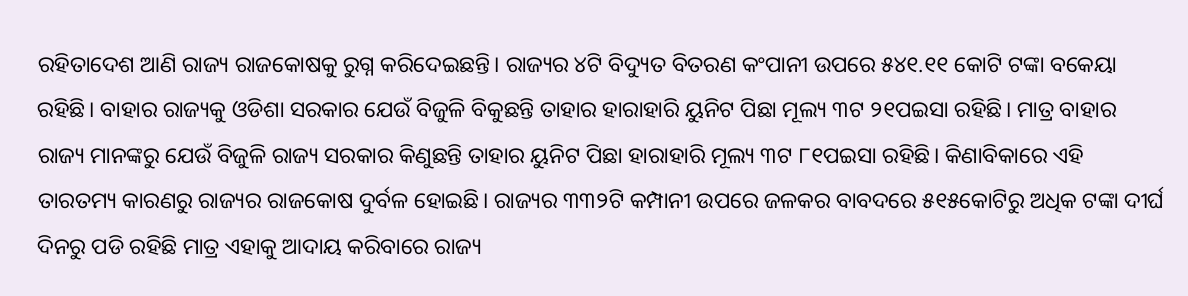ରହିତାଦେଶ ଆଣି ରାଜ୍ୟ ରାଜକୋଷକୁ ରୁଗ୍ନ କରିଦେଇଛନ୍ତି। ରାଜ୍ୟର ୪ଟି ବିଦ୍ୟୁତ ବିତରଣ କଂପାନୀ ଉପରେ ୫୪୧.୧୧ କୋଟି ଟଙ୍କା ବକେୟା ରହିଛି। ବାହାର ରାଜ୍ୟକୁ ଓଡିଶା ସରକାର ଯେଉଁ ବିଜୁଳି ବିକୁଛନ୍ତି ତାହାର ହାରାହାରି ୟୁନିଟ ପିଛା ମୂଲ୍ୟ ୩ଟ ୨୧ପଇସା ରହିଛି। ମାତ୍ର ବାହାର ରାଜ୍ୟ ମାନଙ୍କରୁ ଯେଉଁ ବିଜୁଳି ରାଜ୍ୟ ସରକାର କିଣୁଛନ୍ତି ତାହାର ୟୁନିଟ ପିଛା ହାରାହାରି ମୂଲ୍ୟ ୩ଟ ୮୧ପଇସା ରହିଛି। କିଣାବିକାରେ ଏହି ତାରତମ୍ୟ କାରଣରୁ ରାଜ୍ୟର ରାଜକୋଷ ଦୁର୍ବଳ ହୋଇଛି। ରାଜ୍ୟର ୩୩୨ଟି କମ୍ପାନୀ ଉପରେ ଜଳକର ବାବଦରେ ୫୧୫କୋଟିରୁ ଅଧିକ ଟଙ୍କା ଦୀର୍ଘ ଦିନରୁ ପଡି ରହିଛି ମାତ୍ର ଏହାକୁ ଆଦାୟ କରିବାରେ ରାଜ୍ୟ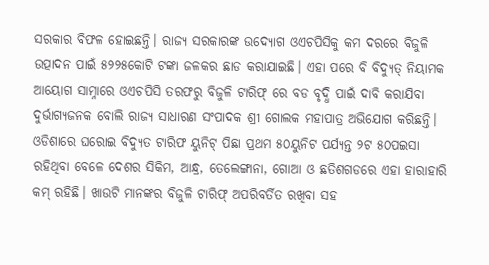ସରକାର ବିଫଳ ହୋଇଛନ୍ତି। ରାଜ୍ୟ ସରକାରଙ୍କ ଉଦ୍ୟୋଗ ଓଏଚପିସିକୁ କମ ଦରରେ ବିଜୁଳି ଉତ୍ପାଦନ ପାଇଁ ୫୨୨୫କୋଟି ଟଙ୍କା ଜଳକର ଛାଡ କରାଯାଇଛି। ଏହା ପରେ ବି ବିଦ୍ୟୁତ୍ ନିୟାମକ ଆୟୋଗ ସାମ୍ନାରେ ଓଏଚପିସି ତରଫରୁ ବିଜୁଳି ଟାରିଫ୍ ରେ ବଡ ବୃଦ୍ଧି ପାଇଁ ଦାବି କରାଯିବା ଦୁର୍ଭାଗ୍ୟଜନକ ବୋଲି ରାଜ୍ୟ ସାଧାରଣ ସଂପାଦକ ଶ୍ରୀ ଗୋଲକ ମହାପାତ୍ର ଅଭିଯୋଗ କରିଛନ୍ତି।
ଓଡିଶାରେ ଘରୋଇ ବିଦ୍ୟୁତ ଟାରିଫ ୟୁନିଟ୍ ପିଛା ପ୍ରଥମ ୫୦ୟୁନିଟ ପର୍ଯ୍ୟନ୍ତ ୨ଟ ୫୦ପଇସା ରହିଥିବା ବେଳେ ଦେଶର ସିକିମ, ଆନ୍ଧ୍ର, ତେଲେଙ୍ଗାନା, ଗୋଆ ଓ ଛତିଶଗଡରେ ଏହା ହାରାହାରି କମ୍ ରହିଛି। ଖାଉଟି ମାନଙ୍କର ବିଜୁଳି ଟାରିଫ୍ ଅପରିବର୍ତିତ ରଖିବା ସହ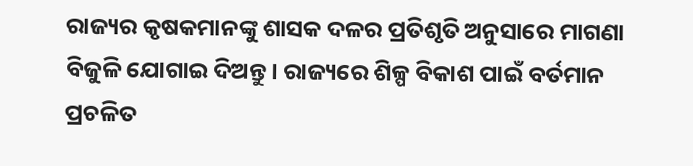ରାଜ୍ୟର କୃଷକମାନଙ୍କୁ ଶାସକ ଦଳର ପ୍ରତିଶୃତି ଅନୁସାରେ ମାଗଣା ବିଜୁଳି ଯୋଗାଇ ଦିଅନ୍ତୁ। ରାଜ୍ୟରେ ଶିଳ୍ପ ବିକାଶ ପାଇଁ ବର୍ତମାନ ପ୍ରଚଳିତ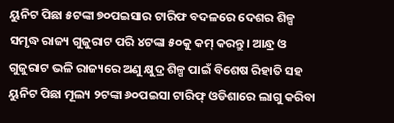ୟୁନିଟ ପିଛା ୫ଟଙ୍କା ୭୦ପଇସାର ଟାରିଫ ବଦଳରେ ଦେଶର ଶିଳ୍ପ ସମୃଦ୍ଧ ରାଜ୍ୟ ଗୁଜୁରାଟ ପରି ୪ଟଙ୍କା ୫୦କୁ କମ୍ କରନ୍ତୁ। ଆନ୍ଧ୍ର ଓ ଗୁଜୁରାଟ ଭଳି ରାଜ୍ୟରେ ଅଣୁ କ୍ଷୁଦ୍ର ଶିଳ୍ପ ପାଇଁ ବିଶେଷ ରିହାତି ସହ ୟୁନିଟ ପିଛା ମୂଲ୍ୟ ୨ଟଙ୍କା ୬୦ପଇସା ଟାରିଫ୍ ଓଡିଶାରେ ଲାଗୁ କରିବା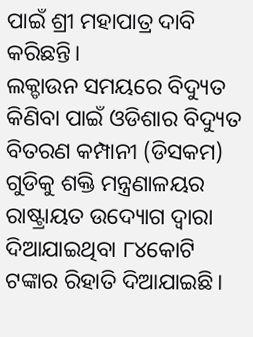ପାଇଁ ଶ୍ରୀ ମହାପାତ୍ର ଦାବି କରିଛନ୍ତି।
ଲକ୍ଡାଉନ ସମୟରେ ବିଦ୍ୟୁତ କିଣିବା ପାଇଁ ଓଡିଶାର ବିଦ୍ୟୁତ ବିତରଣ କମ୍ପାନୀ (ଡିସକମ) ଗୁଡିକୁ ଶକ୍ତି ମନ୍ତ୍ରଣାଳୟର ରାଷ୍ଟ୍ରାୟତ ଉଦ୍ୟୋଗ ଦ୍ୱାରା ଦିଆଯାଇଥିବା ୮୪କୋଟି ଟଙ୍କାର ରିହାତି ଦିଆଯାଇଛି।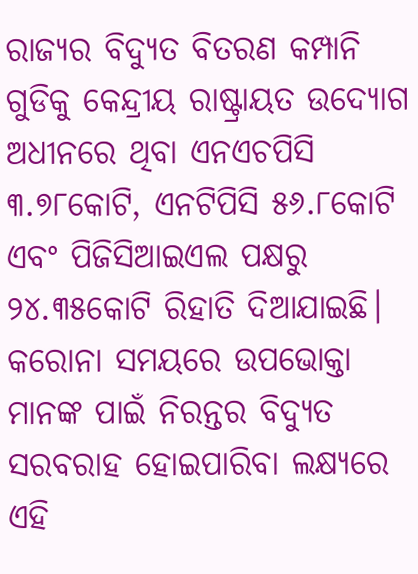ରାଜ୍ୟର ବିଦ୍ୟୁତ ବିତରଣ କମ୍ପାନି ଗୁଡିକୁ କେନ୍ଦ୍ରୀୟ ରାଷ୍ଟ୍ରାୟତ ଉଦ୍ୟୋଗ ଅଧୀନରେ ଥିବା ଏନଏଚପିସି ୩.୭୮କୋଟି, ଏନଟିପିସି ୫୬.୮କୋଟି ଏବଂ ପିଜିସିଆଇଏଲ ପକ୍ଷରୁ ୨୪.୩୫କୋଟି ରିହାତି ଦିଆଯାଇଛି। କରୋନା ସମୟରେ ଉପଭୋକ୍ତା ମାନଙ୍କ ପାଇଁ ନିରନ୍ତର ବିଦ୍ୟୁତ ସରବରାହ ହୋଇପାରିବା ଲକ୍ଷ୍ୟରେ ଏହି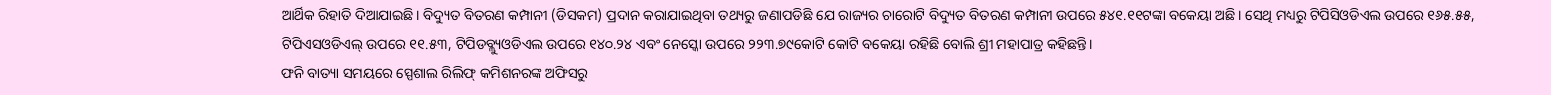ଆର୍ଥିକ ରିହାତି ଦିଆଯାଇଛି। ବିଦ୍ୟୁତ ବିତରଣ କମ୍ପାନୀ (ଡିସକମ) ପ୍ରଦାନ କରାଯାଇଥିବା ତଥ୍ୟରୁ ଜଣାପଡିଛି ଯେ ରାଜ୍ୟର ଚାରୋଟି ବିଦ୍ୟୁତ ବିତରଣ କମ୍ପାନୀ ଉପରେ ୫୪୧.୧୧ଟଙ୍କା ବକେୟା ଅଛି। ସେଥି ମଧ୍ୟରୁ ଟିପିସିଓଡିଏଲ ଉପରେ ୧୬୫.୫୫, ଟିପିଏସଓଡିଏଲ୍ ଉପରେ ୧୧.୫୩, ଟିପିଡବ୍ଲ୍ୟୁଓଡିଏଲ ଉପରେ ୧୪୦.୨୪ ଏବଂ ନେସ୍କୋ ଉପରେ ୨୨୩.୭୯କୋଟି କୋଟି ବକେୟା ରହିଛି ବୋଲି ଶ୍ରୀ ମହାପାତ୍ର କହିଛନ୍ତି।
ଫନି ବାତ୍ୟା ସମୟରେ ସ୍ପେଶାଲ ରିଲିଫ୍ କମିଶନରଙ୍କ ଅଫିସରୁ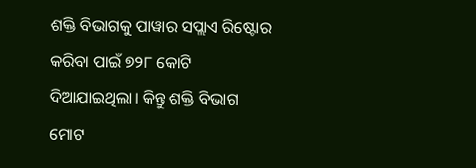ଶକ୍ତି ବିଭାଗକୁ ପାୱାର ସପ୍ଲାଏ ରିଷ୍ଟୋର କରିବା ପାଇଁ ୭୨୮ କୋଟି ଦିଆଯାଇଥିଲା। କିନ୍ତୁ ଶକ୍ତି ବିଭାଗ ମୋଟ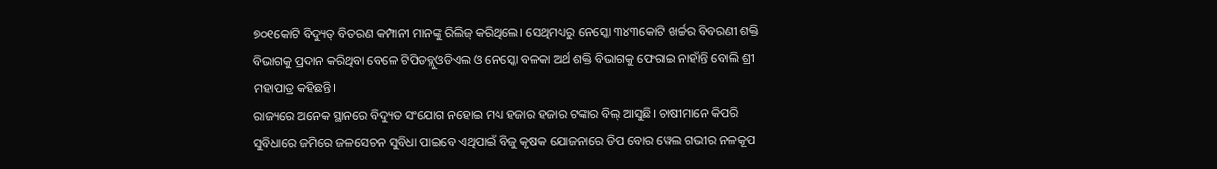୭୦୧କୋଟି ବିଦ୍ୟୁତ୍ ବିତରଣ କମ୍ପାନୀ ମାନଙ୍କୁ ରିଲିଜ୍ କରିଥିଲେ। ସେଥିମଧ୍ୟରୁ ନେସ୍କୋ ୩୪୩କୋଟି ଖର୍ଚ୍ଚର ବିବରଣୀ ଶକ୍ତି ବିଭାଗକୁ ପ୍ରଦାନ କରିଥିବା ବେଳେ ଟିପିଡବ୍ଲୁଓଡିଏଲ ଓ ନେସ୍କୋ ବଳକା ଅର୍ଥ ଶକ୍ତି ବିଭାଗକୁ ଫେରାଇ ନାହାଁନ୍ତି ବୋଲି ଶ୍ରୀ ମହାପାତ୍ର କହିଛନ୍ତି।
ରାଜ୍ୟରେ ଅନେକ ସ୍ଥାନରେ ବିଦ୍ୟୁତ ସଂଯୋଗ ନହୋଇ ମଧ୍ୟ ହଜାର ହଜାର ଟଙ୍କାର ବିଲ୍ ଆସୁଛି। ଚାଷୀମାନେ କିପରି ସୁବିଧାରେ ଜମିରେ ଜଳସେଚନ ସୁବିଧା ପାଇବେ ଏଥିପାଇଁ ବିଜୁ କୃଷକ ଯୋଜନାରେ ଡିପ ବୋର ୱେଲ ଗଭୀର ନଳକୂପ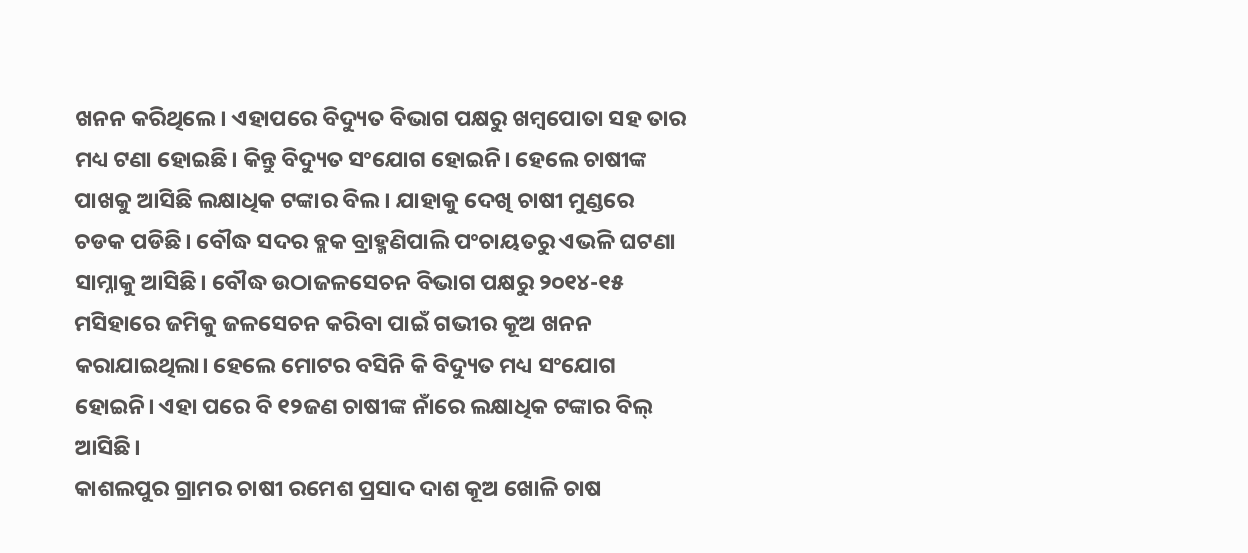ଖନନ କରିଥିଲେ। ଏହାପରେ ବିଦ୍ୟୁତ ବିଭାଗ ପକ୍ଷରୁ ଖମ୍ବପୋତା ସହ ତାର ମଧ୍ୟ ଟଣା ହୋଇଛି। କିନ୍ତୁ ବିଦ୍ୟୁତ ସଂଯୋଗ ହୋଇନି। ହେଲେ ଚାଷୀଙ୍କ ପାଖକୁ ଆସିଛି ଲକ୍ଷାଧିକ ଟଙ୍କାର ବିଲ। ଯାହାକୁ ଦେଖି ଚାଷୀ ମୁଣ୍ଡରେ ଚଡକ ପଡିଛି। ବୌଦ୍ଧ ସଦର ବ୍ଲକ ବ୍ରାହ୍ମଣିପାଲି ପଂଚାୟତରୁ ଏଭଳି ଘଟଣା ସାମ୍ନାକୁ ଆସିଛି। ବୌଦ୍ଧ ଉଠାଜଳସେଚନ ବିଭାଗ ପକ୍ଷରୁ ୨୦୧୪-୧୫ ମସିହାରେ ଜମିକୁ ଜଳସେଚନ କରିବା ପାଇଁ ଗଭୀର କୂଅ ଖନନ କରାଯାଇଥିଲା। ହେଲେ ମୋଟର ବସିନି କି ବିଦ୍ୟୁତ ମଧ୍ୟ ସଂଯୋଗ ହୋଇନି। ଏହା ପରେ ବି ୧୨ଜଣ ଚାଷୀଙ୍କ ନାଁରେ ଲକ୍ଷାଧିକ ଟଙ୍କାର ବିଲ୍ ଆସିଛି।
କାଶଲପୁର ଗ୍ରାମର ଚାଷୀ ରମେଶ ପ୍ରସାଦ ଦାଶ କୂଅ ଖୋଳି ଚାଷ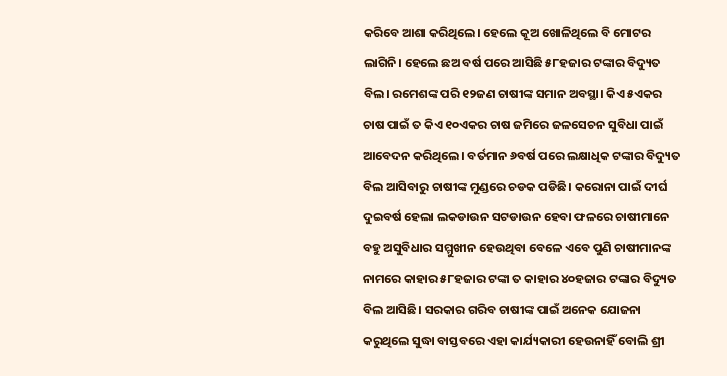କରିବେ ଆଶା କରିଥିଲେ। ହେଲେ କୂଅ ଖୋଳିଥିଲେ ବି ମୋଟର ଲାଗିନି। ହେଲେ ଛଅ ବର୍ଷ ପରେ ଆସିଛି ୫୮ହଜାର ଟଙ୍କାର ବିଦ୍ୟୁତ ବିଲ। ରମେଶଙ୍କ ପରି ୧୨ଜଣ ଚାଷୀଙ୍କ ସମାନ ଅବସ୍ଥା। କିଏ ୫ଏକର ଚାଷ ପାଇଁ ତ କିଏ ୧୦ଏକର ଚାଷ ଜମିରେ ଜଳସେଚନ ସୁବିଧା ପାଇଁ ଆବେଦନ କରିଥିଲେ। ବର୍ତମାନ ୬ବର୍ଷ ପରେ ଲକ୍ଷାଧିକ ଟଙ୍କାର ବିଦ୍ୟୁତ ବିଲ ଆସିବାରୁ ଚାଷୀଙ୍କ ମୁଣ୍ଡରେ ଚଡକ ପଡିଛି। କରୋନା ପାଇଁ ଦୀର୍ଘ ଦୁଇବର୍ଷ ହେଲା ଲକଡାଉନ ସଟଡାଉନ ହେବା ଫଳରେ ଚାଷୀମାନେ ବହୁ ଅସୁବିଧାର ସମ୍ମୁଖୀନ ହେଉଥିବା ବେଳେ ଏବେ ପୁଣି ଚାଷୀମାନଙ୍କ ନାମରେ କାହାର ୫୮ହଜାର ଟଙ୍କା ତ କାହାର ୪୦ହଜାର ଟଙ୍କାର ବିଦ୍ୟୁତ ବିଲ ଆସିଛି। ସରକାର ଗରିବ ଚାଷୀଙ୍କ ପାଇଁ ଅନେକ ଯୋଜନା କରୁଥିଲେ ସୁଦ୍ଧା ବାସ୍ତବରେ ଏହା କାର୍ଯ୍ୟକାରୀ ହେଉନାହିଁ ବୋଲି ଶ୍ରୀ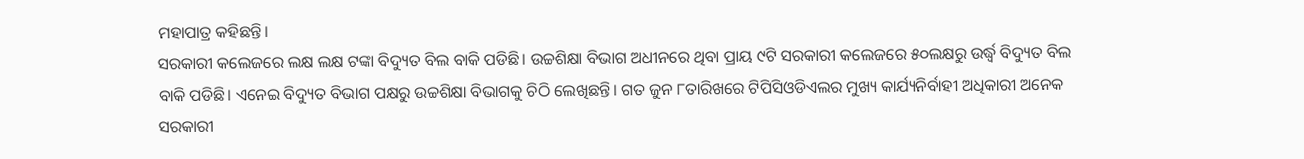ମହାପାତ୍ର କହିଛନ୍ତି।
ସରକାରୀ କଲେଜରେ ଲକ୍ଷ ଲକ୍ଷ ଟଙ୍କା ବିଦ୍ୟୁତ ବିଲ ବାକି ପଡିଛି। ଉଚ୍ଚଶିକ୍ଷା ବିଭାଗ ଅଧୀନରେ ଥିବା ପ୍ରାୟ ୯ଟି ସରକାରୀ କଲେଜରେ ୫୦ଲକ୍ଷରୁ ଉର୍ଦ୍ଧ୍ୱ ବିଦ୍ୟୁତ ବିଲ ବାକି ପଡିଛି। ଏନେଇ ବିଦ୍ୟୁତ ବିଭାଗ ପକ୍ଷରୁ ଉଚ୍ଚଶିକ୍ଷା ବିଭାଗକୁ ଚିଠି ଲେଖିଛନ୍ତି। ଗତ ଜୁନ ୮ତାରିଖରେ ଟିପିସିଓଡିଏଲର ମୁଖ୍ୟ କାର୍ଯ୍ୟନିର୍ବାହୀ ଅଧିକାରୀ ଅନେକ ସରକାରୀ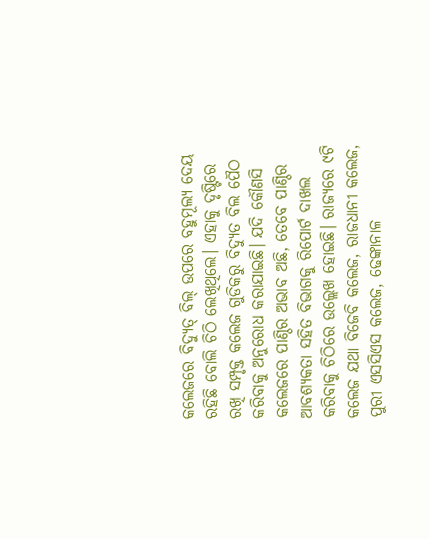କଲେଜରେ ବିଦ୍ୟୁତ୍ ବିଲ୍ ଉପରେ ବହୁମୂଲ୍ୟ ଦେୟ ରହିଛି ବୋଲି ଚିଠି ଲେଖିଥିଲେ। ଏହାକୁ ଦୃଷ୍ଟିରେ ରଖି ସମ୍ପୃକ୍ତ କଲେଜ ଗୁଡିକରୁ ବିଦ୍ୟୁତ ବିଲ ପୈଠ କରିବାକୁ ଅନୁରୋଧ କରାଯାଇଛି। ଯଦି କୌଣସି କଲେଜରେ ପାଣ୍ଠିର ଅଭାବ ଅଛି, ତେବେ ପାଣ୍ଠିର ଆବଶ୍ୟକତା ସହିତ ବିଭାଗକୁ ରିପୋର୍ଟ ଦାଖଲ କରିବାକୁ ଚିଠିରେ ଉଲ୍ଲେଖ ହୋଇଛି। ରାଜ୍ୟରେ ୯ଟି କଲେଜ ଯଥା ବିଜେବି କଲେଜ, ରାଜଧାନୀ କଲେଜ, ପୁରୀ ଏସସିଏସ କଲେଜ, ଢେଙ୍କାନାଳ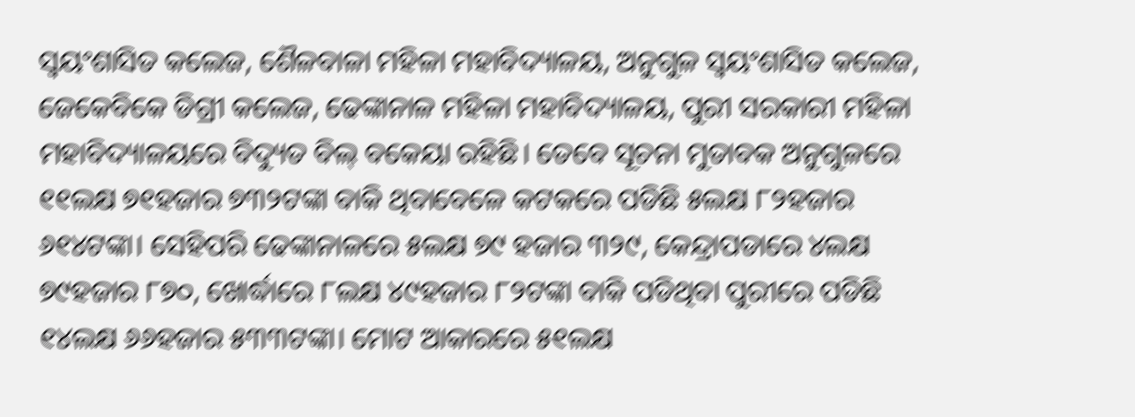ସ୍ୱୟଂଶାସିତ କଲେଜ, ଶୈଳବାଳା ମହିଳା ମହାବିଦ୍ୟାଳୟ, ଅନୁଗୁଳ ସ୍ୱୟଂଶାସିତ କଲେଜ, ଜେକେବିକେ ଡିଗ୍ରୀ କଲେଜ, ଢେଙ୍କାନାଳ ମହିଳା ମହାବିଦ୍ୟାଳୟ, ପୁରୀ ସରକାରୀ ମହିଳା ମହାବିଦ୍ୟାଳୟରେ ବିଦ୍ୟୁତ ବିଲ୍ ବକେୟା ରହିଛି। ତେବେ ସୂଚନା ମୁତାବକ ଅନୁଗୁଳରେ ୧୧ଲକ୍ଷ ୭୧ହଜାର ୭୩୨ଟଙ୍କା ବାକି ଥିବାବେଳେ କଟକରେ ପଡିଛି ୫ଲକ୍ଷ ୮୨ହଜାର ୬୧୪ଟଙ୍କା। ସେହିପରି ଢେଙ୍କାନାଳରେ ୫ଲକ୍ଷ ୭୯ ହଜାର ୩୨୯, କେନ୍ଦ୍ରାପଡାରେ ୪ଲକ୍ଷ ୭୯ହଜାର ୮୭୦, ଖୋର୍ଦ୍ଧାରେ ୮ଲକ୍ଷ ୪୯ହଜାର ୮୨ଟଙ୍କା ବାକି ପଡିଥିବା ପୁରୀରେ ପଡିଛି ୧୪ଲକ୍ଷ ୬୬ହଜାର ୫୩୩ଟଙ୍କା। ମୋଟ ଆକାରରେ ୫୧ଲକ୍ଷ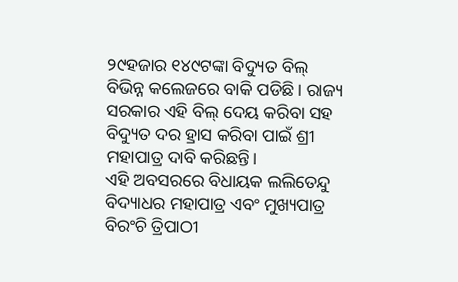୨୯ହଜାର ୧୪୯ଟଙ୍କା ବିଦ୍ୟୁତ ବିଲ୍ ବିଭିନ୍ନ କଲେଜରେ ବାକି ପଡିଛି। ରାଜ୍ୟ ସରକାର ଏହି ବିଲ୍ ଦେୟ କରିବା ସହ ବିଦ୍ୟୁତ ଦର ହ୍ରାସ କରିବା ପାଇଁ ଶ୍ରୀ ମହାପାତ୍ର ଦାବି କରିଛନ୍ତି।
ଏହି ଅବସରରେ ବିଧାୟକ ଲଲିତେନ୍ଦୁ ବିଦ୍ୟାଧର ମହାପାତ୍ର ଏବଂ ମୁଖ୍ୟପାତ୍ର ବିରଂଚି ତ୍ରିପାଠୀ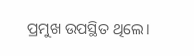ପ୍ରମୁଖ ଉପସ୍ଥିତ ଥିଲେ।